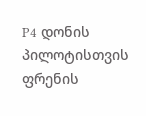P4 დონის პილოტისთვის ფრენის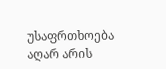უსაფრთხოება აღარ არის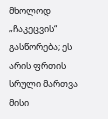მხოლოდ „ჩაკეცვის“ გასწორება; ეს არის ფრთის სრული მართვა მისი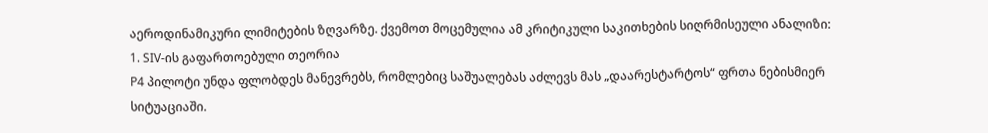აეროდინამიკური ლიმიტების ზღვარზე. ქვემოთ მოცემულია ამ კრიტიკული საკითხების სიღრმისეული ანალიზი:
1. SIV-ის გაფართოებული თეორია
P4 პილოტი უნდა ფლობდეს მანევრებს, რომლებიც საშუალებას აძლევს მას „დაარესტარტოს“ ფრთა ნებისმიერ სიტუაციაში.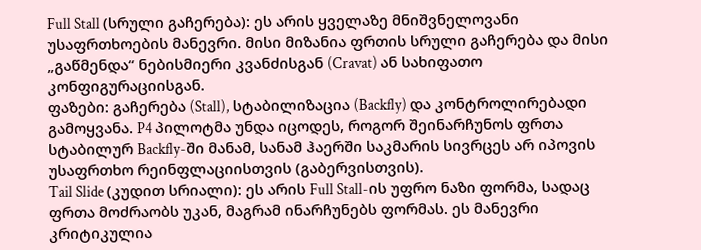Full Stall (სრული გაჩერება): ეს არის ყველაზე მნიშვნელოვანი უსაფრთხოების მანევრი. მისი მიზანია ფრთის სრული გაჩერება და მისი „გაწმენდა“ ნებისმიერი კვანძისგან (Cravat) ან სახიფათო კონფიგურაციისგან.
ფაზები: გაჩერება (Stall), სტაბილიზაცია (Backfly) და კონტროლირებადი გამოყვანა. P4 პილოტმა უნდა იცოდეს, როგორ შეინარჩუნოს ფრთა სტაბილურ Backfly-ში მანამ, სანამ ჰაერში საკმარის სივრცეს არ იპოვის უსაფრთხო რეინფლაციისთვის (გაბერვისთვის).
Tail Slide (კუდით სრიალი): ეს არის Full Stall-ის უფრო ნაზი ფორმა, სადაც ფრთა მოძრაობს უკან, მაგრამ ინარჩუნებს ფორმას. ეს მანევრი კრიტიკულია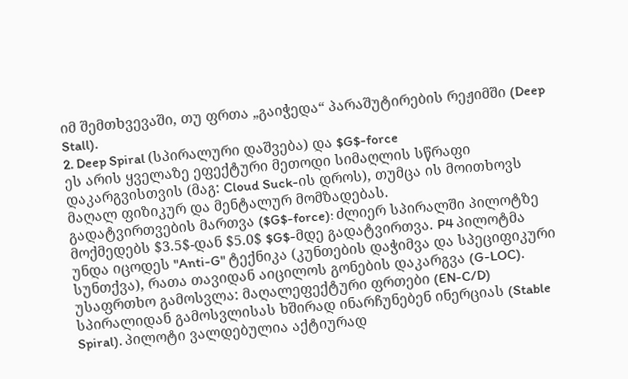იმ შემთხვევაში, თუ ფრთა „გაიჭედა“ პარაშუტირების რეჟიმში (Deep Stall).
2. Deep Spiral (სპირალური დაშვება) და $G$-force
ეს არის ყველაზე ეფექტური მეთოდი სიმაღლის სწრაფი დაკარგვისთვის (მაგ: Cloud Suck-ის დროს), თუმცა ის მოითხოვს მაღალ ფიზიკურ და მენტალურ მომზადებას.
გადატვირთვების მართვა ($G$-force): ძლიერ სპირალში პილოტზე მოქმედებს $3.5$-დან $5.0$ $G$-მდე გადატვირთვა. P4 პილოტმა უნდა იცოდეს "Anti-G" ტექნიკა (კუნთების დაჭიმვა და სპეციფიკური სუნთქვა), რათა თავიდან აიცილოს გონების დაკარგვა (G-LOC).
უსაფრთხო გამოსვლა: მაღალეფექტური ფრთები (EN-C/D) სპირალიდან გამოსვლისას ხშირად ინარჩუნებენ ინერციას (Stable Spiral). პილოტი ვალდებულია აქტიურად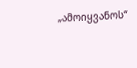„ამოიყვანოს“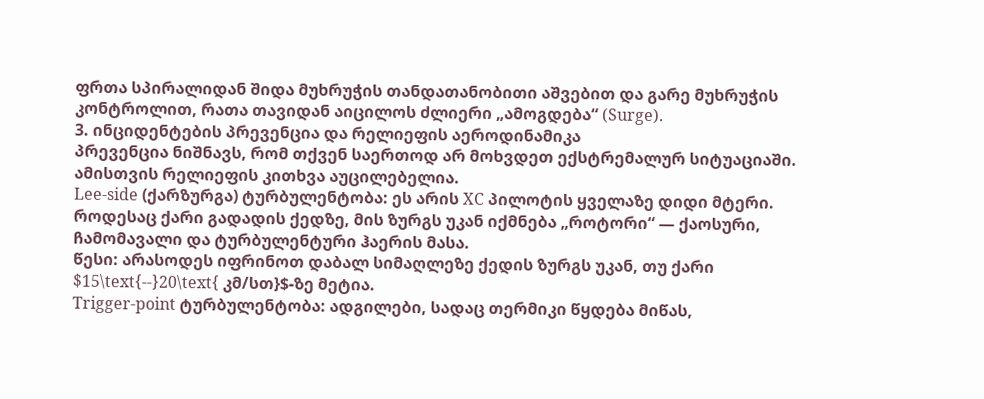ფრთა სპირალიდან შიდა მუხრუჭის თანდათანობითი აშვებით და გარე მუხრუჭის კონტროლით, რათა თავიდან აიცილოს ძლიერი „ამოგდება“ (Surge).
3. ინციდენტების პრევენცია და რელიეფის აეროდინამიკა
პრევენცია ნიშნავს, რომ თქვენ საერთოდ არ მოხვდეთ ექსტრემალურ სიტუაციაში. ამისთვის რელიეფის კითხვა აუცილებელია.
Lee-side (ქარზურგა) ტურბულენტობა: ეს არის XC პილოტის ყველაზე დიდი მტერი. როდესაც ქარი გადადის ქედზე, მის ზურგს უკან იქმნება „როტორი“ — ქაოსური, ჩამომავალი და ტურბულენტური ჰაერის მასა.
წესი: არასოდეს იფრინოთ დაბალ სიმაღლეზე ქედის ზურგს უკან, თუ ქარი $15\text{--}20\text{ კმ/სთ}$-ზე მეტია.
Trigger-point ტურბულენტობა: ადგილები, სადაც თერმიკი წყდება მიწას,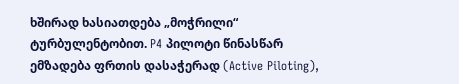ხშირად ხასიათდება „მოჭრილი“ ტურბულენტობით. P4 პილოტი წინასწარ ემზადება ფრთის დასაჭერად (Active Piloting),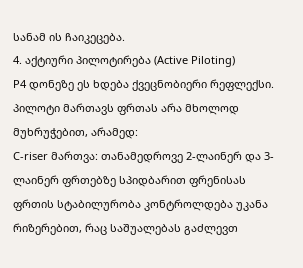სანამ ის ჩაიკეცება.
4. აქტიური პილოტირება (Active Piloting)
P4 დონეზე ეს ხდება ქვეცნობიერი რეფლექსი. პილოტი მართავს ფრთას არა მხოლოდ მუხრუჭებით, არამედ:
C-riser მართვა: თანამედროვე 2-ლაინერ და 3-ლაინერ ფრთებზე სპიდბარით ფრენისას ფრთის სტაბილურობა კონტროლდება უკანა რიზერებით, რაც საშუალებას გაძლევთ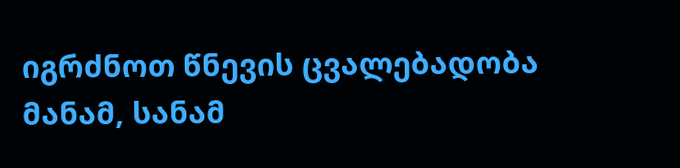იგრძნოთ წნევის ცვალებადობა მანამ, სანამ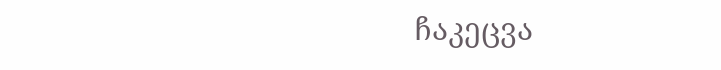ჩაკეცვა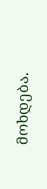მოხდება.